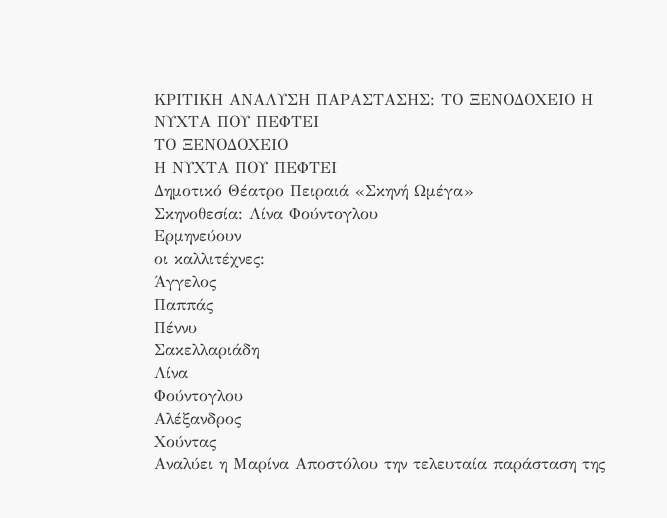ΚΡΙΤΙΚΗ ΑΝΑΛΥΣΗ ΠΑΡΑΣΤΑΣΗΣ: ΤΟ ΞΕΝΟΔΟΧΕΙΟ Η ΝΥΧΤΑ ΠΟΥ ΠΕΦΤΕΙ
ΤΟ ΞΕΝΟΔΟΧΕΙΟ
Η ΝΥΧΤΑ ΠΟΥ ΠΕΦΤΕΙ
Δημοτικό Θέατρο Πειραιά «Σκηνή Ωμέγα»
Σκηνοθεσία: Λίνα Φούντογλου
Ερμηνεύουν
οι καλλιτέχνες:
Άγγελος
Παππάς
Πέννυ
Σακελλαριάδη
Λίνα
Φούντογλου
Αλέξανδρος
Χούντας
Αναλύει η Μαρίνα Αποστόλου την τελευταία παράσταση της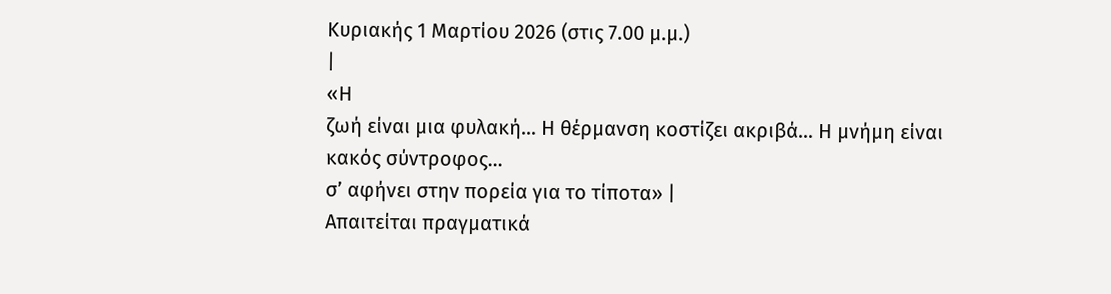Κυριακής 1 Μαρτίου 2026 (στις 7.00 μ.μ.)
|
«Η
ζωή είναι μια φυλακή… Η θέρμανση κοστίζει ακριβά… Η μνήμη είναι κακός σύντροφος…
σ’ αφήνει στην πορεία για το τίποτα» |
Απαιτείται πραγματικά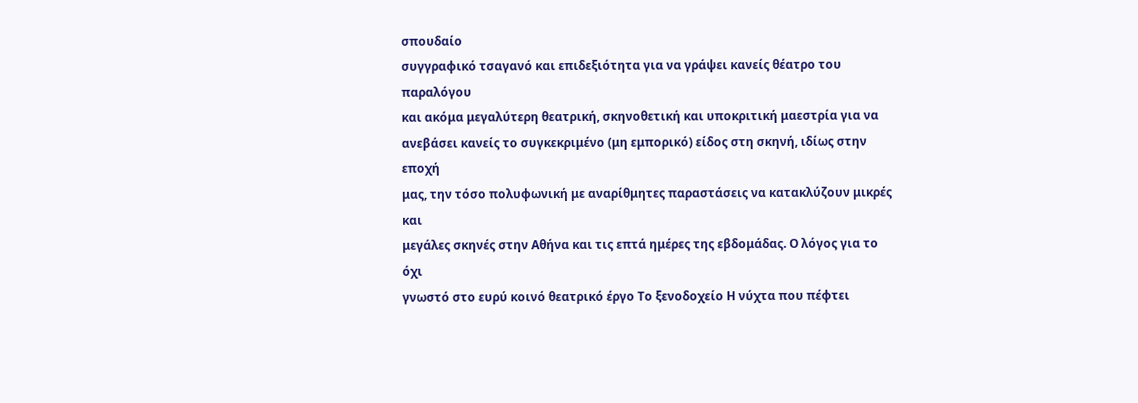σπουδαίο
συγγραφικό τσαγανό και επιδεξιότητα για να γράψει κανείς θέατρο του παραλόγου
και ακόμα μεγαλύτερη θεατρική, σκηνοθετική και υποκριτική μαεστρία για να
ανεβάσει κανείς το συγκεκριμένο (μη εμπορικό) είδος στη σκηνή, ιδίως στην εποχή
μας, την τόσο πολυφωνική με αναρίθμητες παραστάσεις να κατακλύζουν μικρές και
μεγάλες σκηνές στην Αθήνα και τις επτά ημέρες της εβδομάδας. Ο λόγος για το όχι
γνωστό στο ευρύ κοινό θεατρικό έργο Το ξενοδοχείο Η νύχτα που πέφτει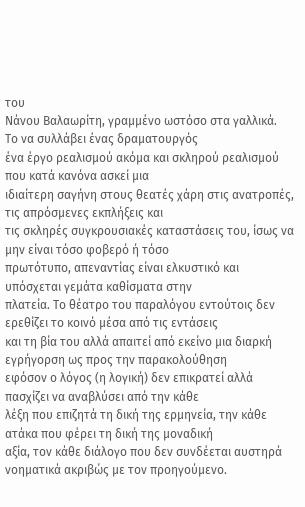του
Νάνου Βαλαωρίτη, γραμμένο ωστόσο στα γαλλικά.
Το να συλλάβει ένας δραματουργός
ένα έργο ρεαλισμού ακόμα και σκληρού ρεαλισμού που κατά κανόνα ασκεί μια
ιδιαίτερη σαγήνη στους θεατές χάρη στις ανατροπές, τις απρόσμενες εκπλήξεις και
τις σκληρές συγκρουσιακές καταστάσεις του, ίσως να μην είναι τόσο φοβερό ή τόσο
πρωτότυπο, απεναντίας είναι ελκυστικό και υπόσχεται γεμάτα καθίσματα στην
πλατεία. Το θέατρο του παραλόγου εντούτοις δεν ερεθίζει το κοινό μέσα από τις εντάσεις
και τη βία του αλλά απαιτεί από εκείνο μια διαρκή εγρήγορση ως προς την παρακολούθηση
εφόσον ο λόγος (η λογική) δεν επικρατεί αλλά πασχίζει να αναβλύσει από την κάθε
λέξη που επιζητά τη δική της ερμηνεία, την κάθε ατάκα που φέρει τη δική της μοναδική
αξία, τον κάθε διάλογο που δεν συνδέεται αυστηρά νοηματικά ακριβώς με τον προηγούμενο.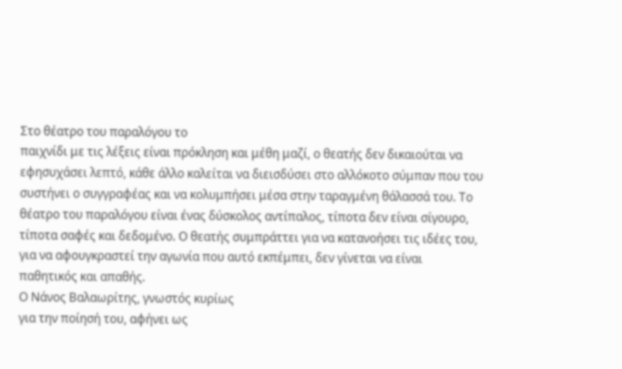Στο θέατρο του παραλόγου το
παιχνίδι με τις λέξεις είναι πρόκληση και μέθη μαζί, ο θεατής δεν δικαιούται να
εφησυχάσει λεπτό, κάθε άλλο καλείται να διεισδύσει στο αλλόκοτο σύμπαν που του
συστήνει ο συγγραφέας και να κολυμπήσει μέσα στην ταραγμένη θάλασσά του. Το
θέατρο του παραλόγου είναι ένας δύσκολος αντίπαλος, τίποτα δεν είναι σίγουρο,
τίποτα σαφές και δεδομένο. Ο θεατής συμπράττει για να κατανοήσει τις ιδέες του,
για να αφουγκραστεί την αγωνία που αυτό εκπέμπει, δεν γίνεται να είναι
παθητικός και απαθής.
Ο Νάνος Βαλαωρίτης, γνωστός κυρίως
για την ποίησή του, αφήνει ως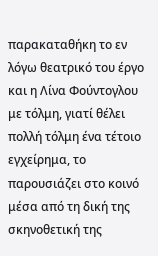παρακαταθήκη το εν λόγω θεατρικό του έργο και η Λίνα Φούντογλου με τόλμη, γιατί θέλει πολλή τόλμη ένα τέτοιο
εγχείρημα, το παρουσιάζει στο κοινό μέσα από τη δική της σκηνοθετική της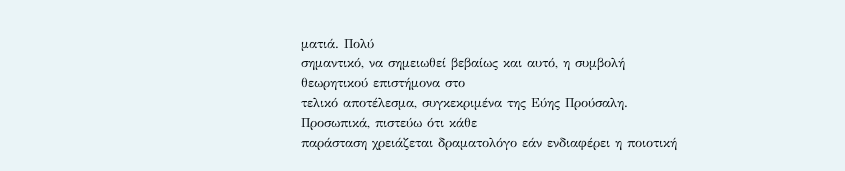ματιά. Πολύ
σημαντικό, να σημειωθεί βεβαίως και αυτό, η συμβολή θεωρητικού επιστήμονα στο
τελικό αποτέλεσμα, συγκεκριμένα της Εύης Προύσαλη. Προσωπικά, πιστεύω ότι κάθε
παράσταση χρειάζεται δραματολόγο εάν ενδιαφέρει η ποιοτική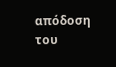απόδοση του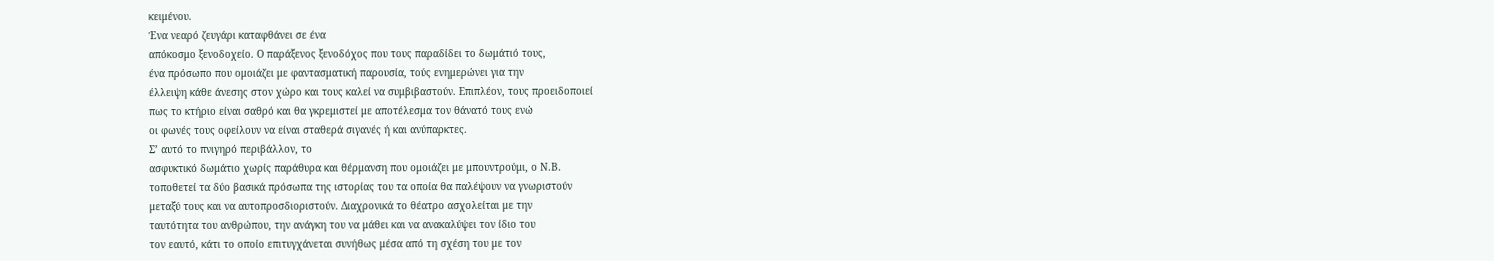κειμένου.
Ένα νεαρό ζευγάρι καταφθάνει σε ένα
απόκοσμο ξενοδοχείο. Ο παράξενος ξενοδόχος που τους παραδίδει το δωμάτιό τους,
ένα πρόσωπο που ομοιάζει με φαντασματική παρουσία, τούς ενημερώνει για την
έλλειψη κάθε άνεσης στον χώρο και τους καλεί να συμβιβαστούν. Επιπλέον, τους προειδοποιεί
πως το κτήριο είναι σαθρό και θα γκρεμιστεί με αποτέλεσμα τον θάνατό τους ενώ
οι φωνές τους οφείλουν να είναι σταθερά σιγανές ή και ανύπαρκτες.
Σ’ αυτό το πνιγηρό περιβάλλον, το
ασφυκτικό δωμάτιο χωρίς παράθυρα και θέρμανση που ομοιάζει με μπουντρούμι, ο Ν.Β.
τοποθετεί τα δύο βασικά πρόσωπα της ιστορίας του τα οποία θα παλέψουν να γνωριστούν
μεταξύ τους και να αυτοπροσδιοριστούν. Διαχρονικά το θέατρο ασχολείται με την
ταυτότητα του ανθρώπου, την ανάγκη του να μάθει και να ανακαλύψει τον ίδιο του
τον εαυτό, κάτι το οποίο επιτυγχάνεται συνήθως μέσα από τη σχέση του με τον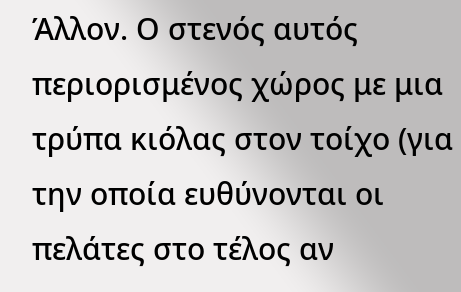Άλλον. Ο στενός αυτός περιορισμένος χώρος με μια τρύπα κιόλας στον τοίχο (για την οποία ευθύνονται οι πελάτες στο τέλος αν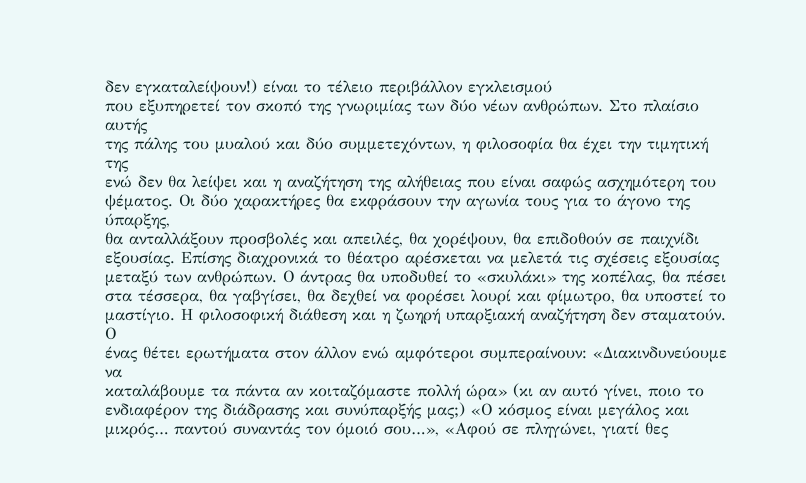δεν εγκαταλείψουν!) είναι το τέλειο περιβάλλον εγκλεισμού
που εξυπηρετεί τον σκοπό της γνωριμίας των δύο νέων ανθρώπων. Στο πλαίσιο αυτής
της πάλης του μυαλού και δύο συμμετεχόντων, η φιλοσοφία θα έχει την τιμητική της
ενώ δεν θα λείψει και η αναζήτηση της αλήθειας που είναι σαφώς ασχημότερη του
ψέματος. Οι δύο χαρακτήρες θα εκφράσουν την αγωνία τους για το άγονο της ύπαρξης,
θα ανταλλάξουν προσβολές και απειλές, θα χορέψουν, θα επιδοθούν σε παιχνίδι
εξουσίας. Επίσης διαχρονικά το θέατρο αρέσκεται να μελετά τις σχέσεις εξουσίας
μεταξύ των ανθρώπων. Ο άντρας θα υποδυθεί το «σκυλάκι» της κοπέλας, θα πέσει
στα τέσσερα, θα γαβγίσει, θα δεχθεί να φορέσει λουρί και φίμωτρο, θα υποστεί το
μαστίγιο. Η φιλοσοφική διάθεση και η ζωηρή υπαρξιακή αναζήτηση δεν σταματούν. Ο
ένας θέτει ερωτήματα στον άλλον ενώ αμφότεροι συμπεραίνουν: «Διακινδυνεύουμε να
καταλάβουμε τα πάντα αν κοιταζόμαστε πολλή ώρα» (κι αν αυτό γίνει, ποιο το
ενδιαφέρον της διάδρασης και συνύπαρξής μας;) «Ο κόσμος είναι μεγάλος και
μικρός… παντού συναντάς τον όμοιό σου…», «Αφού σε πληγώνει, γιατί θες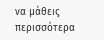να μάθεις
περισσότερα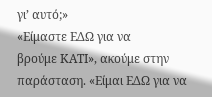γι’ αυτό;»
«Είμαστε ΕΔΩ για να
βρούμε ΚΑΤΙ», ακούμε στην παράσταση. «Είμαι ΕΔΩ για να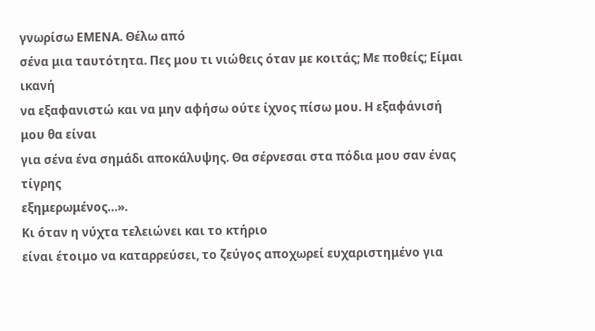γνωρίσω ΕΜΕΝΑ. Θέλω από
σένα μια ταυτότητα. Πες μου τι νιώθεις όταν με κοιτάς; Με ποθείς; Είμαι ικανή
να εξαφανιστώ και να μην αφήσω ούτε ίχνος πίσω μου. Η εξαφάνισή μου θα είναι
για σένα ένα σημάδι αποκάλυψης. Θα σέρνεσαι στα πόδια μου σαν ένας τίγρης
εξημερωμένος…».
Κι όταν η νύχτα τελειώνει και το κτήριο
είναι έτοιμο να καταρρεύσει, το ζεύγος αποχωρεί ευχαριστημένο για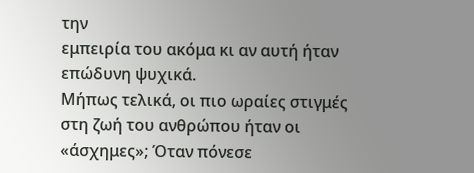την
εμπειρία του ακόμα κι αν αυτή ήταν επώδυνη ψυχικά.
Μήπως τελικά, οι πιο ωραίες στιγμές
στη ζωή του ανθρώπου ήταν οι «άσχημες»; Όταν πόνεσε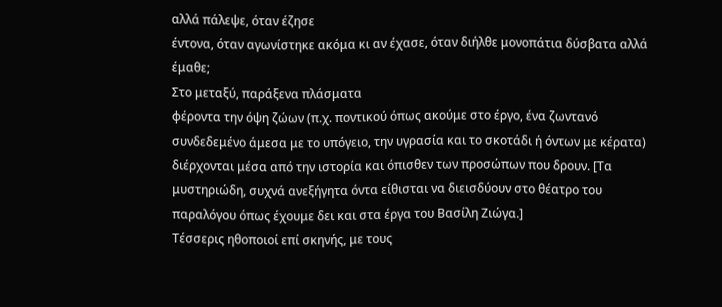αλλά πάλεψε, όταν έζησε
έντονα, όταν αγωνίστηκε ακόμα κι αν έχασε, όταν διήλθε μονοπάτια δύσβατα αλλά
έμαθε;
Στο μεταξύ, παράξενα πλάσματα
φέροντα την όψη ζώων (π.χ. ποντικού όπως ακούμε στο έργο, ένα ζωντανό
συνδεδεμένο άμεσα με το υπόγειο, την υγρασία και το σκοτάδι ή όντων με κέρατα)
διέρχονται μέσα από την ιστορία και όπισθεν των προσώπων που δρουν. [Τα
μυστηριώδη, συχνά ανεξήγητα όντα είθισται να διεισδύουν στο θέατρο του
παραλόγου όπως έχουμε δει και στα έργα του Βασίλη Ζιώγα.]
Τέσσερις ηθοποιοί επί σκηνής, με τους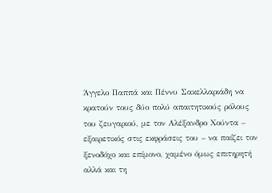Άγγελο Παππά και Πέννυ Σακελλαριάδη να κρατούν τους δύο πολύ απαιτητικούς ρόλους
του ζευγαριού, με τον Αλέξανδρο Χούντα – εξαιρετικός στις εκφράσεις του – να παίζει τον ξενοδόχο και επίμονο, χαμένο όμως επιτηρητή
αλλά και τη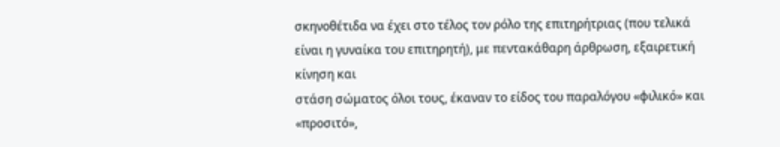σκηνοθέτιδα να έχει στο τέλος τον ρόλο της επιτηρήτριας (που τελικά
είναι η γυναίκα του επιτηρητή), με πεντακάθαρη άρθρωση, εξαιρετική κίνηση και
στάση σώματος όλοι τους, έκαναν το είδος του παραλόγου «φιλικό» και «προσιτό»,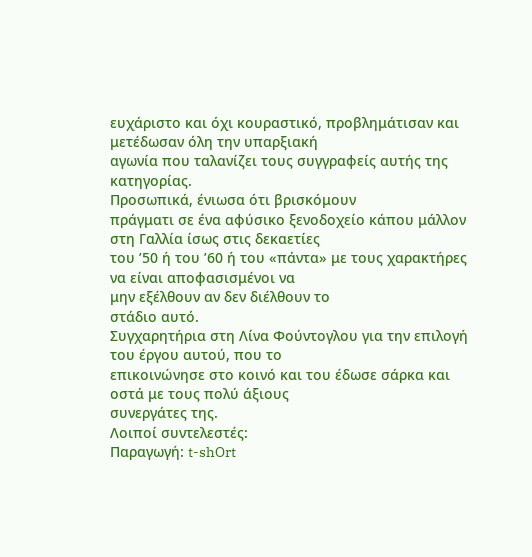ευχάριστο και όχι κουραστικό, προβλημάτισαν και μετέδωσαν όλη την υπαρξιακή
αγωνία που ταλανίζει τους συγγραφείς αυτής της κατηγορίας.
Προσωπικά, ένιωσα ότι βρισκόμουν
πράγματι σε ένα αφύσικο ξενοδοχείο κάπου μάλλον στη Γαλλία ίσως στις δεκαετίες
του ’50 ή του ’60 ή του «πάντα» με τους χαρακτήρες να είναι αποφασισμένοι να
μην εξέλθουν αν δεν διέλθουν το
στάδιο αυτό.
Συγχαρητήρια στη Λίνα Φούντογλου για την επιλογή του έργου αυτού, που το
επικοινώνησε στο κοινό και του έδωσε σάρκα και οστά με τους πολύ άξιους
συνεργάτες της.
Λοιποί συντελεστές:
Παραγωγή: t-shOrt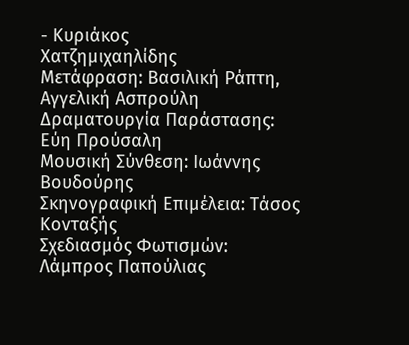- Κυριάκος
Χατζημιχαηλίδης
Μετάφραση: Βασιλική Ράπτη, Αγγελική Ασπρούλη
Δραματουργία Παράστασης: Εύη Προύσαλη
Μουσική Σύνθεση: Ιωάννης Βουδούρης
Σκηνογραφική Επιμέλεια: Τάσος Κονταξής
Σχεδιασμός Φωτισμών: Λάμπρος Παπούλιας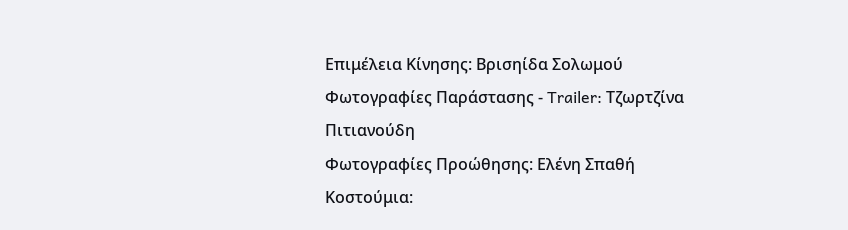Επιμέλεια Κίνησης: Βρισηίδα Σολωμού
Φωτογραφίες Παράστασης - Trailer: Τζωρτζίνα Πιτιανούδη
Φωτογραφίες Προώθησης: Ελένη Σπαθή
Κοστούμια: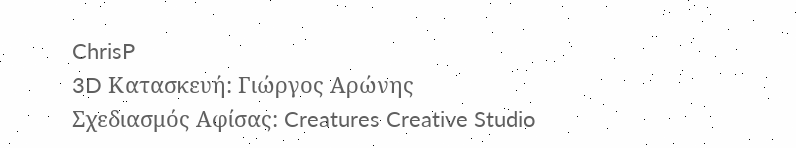ChrisP
3D Κατασκευή: Γιώργος Αρώνης
Σχεδιασμός Αφίσας: Creatures Creative Studio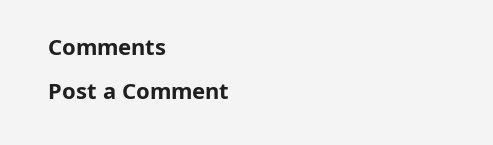Comments
Post a Comment